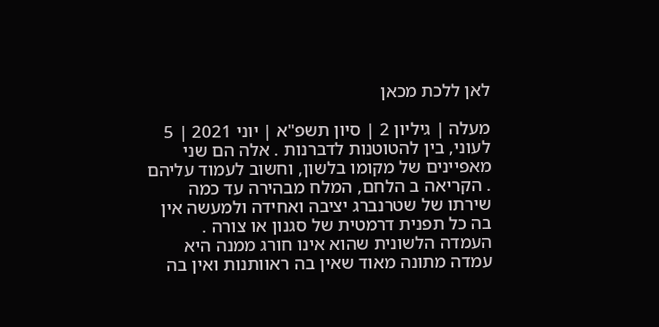לאן ללכת מכאן

מעלה | גיליון 2 | סיון תשפ"א | יוני 2021 | 5 לעוני, בין להטוטנות לדברנות . אלה הם שני מאפיינים של מקומו בלשון, וחשוב לעמוד עליהם . הקריאה ב הלחם, המלח מבהירה עד כמה שירתו של שטרנברג יציבה ואחידה ולמעשה אין בה כל תפנית דרמטית של סגנון או צורה . העמדה הלשונית שהוא אינו חורג ממנה היא עמדה מתונה מאוד שאין בה ראוותנות ואין בה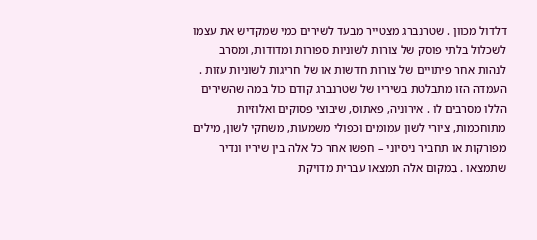דלדול מכוון . שטרנברג מצטייר מבעד לשירים כמי שמקדיש את עצמו לשכלול בלתי פוסק של צורות לשוניות ספורות ומדודות, ומסרב לנהות אחר פיתויים של צורות חדשות או של חריגות לשוניות עזות . העמדה הזו מתבלטת בשיריו של שטרנברג קודם כול במה שהשירים הללו מסרבים לו . אירוניה, פאתוס, שיבוצי פסוקים ואלוזיות מתוחכמות, ציורי לשון עמומים וכפולי משמעות, משחקי לשון, מילים מפורקות או תחביר ניסיוני – חפשו אחר כל אלה בין שיריו ונדיר שתמצאו . בִמקום אלה תמצאו עברית מדויקת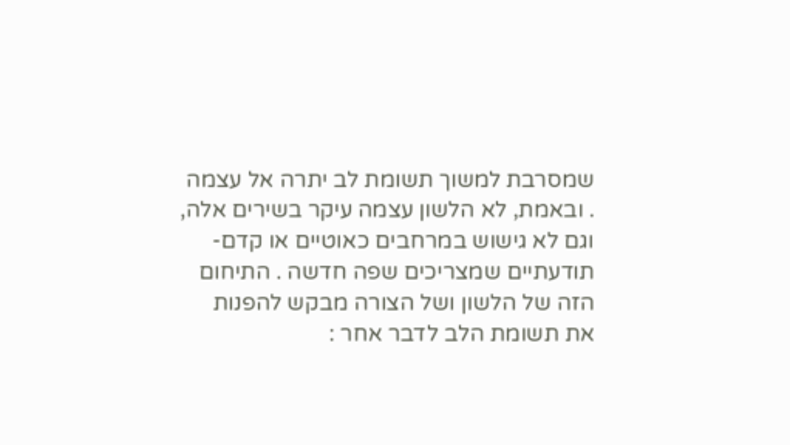שמסרבת למשוך תשומת לב יתרה אל עצמה . ובאמת, לא הלשון עצמה עיקר בשירים אלה, וגם לא גישוש במרחבים כאוטיים או קדם-תודעתיים שמצריכים שפה חדשה . התיחום הזה של הלשון ושל הצורה מבקש להפנות את תשומת הלב לדבר אחר :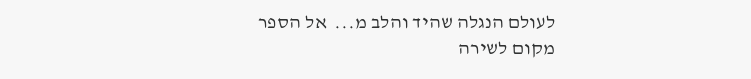לעולם הנגלה שהיד והלב מ...  אל הספר
מקום לשירה